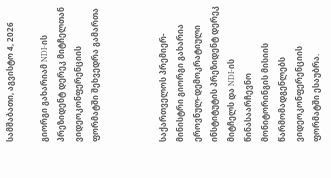სამშაბათი, აგვისტო 4, 2026

გიორგი გახარიამ NDI-ის პრეზიდენტ დერეკ მიტჩელთან ვიდეოკონფერენციის ფორმატში შეხვედრა გამართა



საქართველოს პრემიერ-მინისტრი გიორგი გახარია ეროვნულ-დემოკრატიული ინსტიტუტის პრეზიდენტ დერეკ მიტჩელს და NDI-ის წინასაარჩევნო მონიტორინგის მისიის წარმომადგენლებს ვიდეოკონფერენციის ფორმატში ესაუბრა.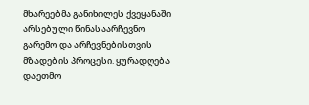მხარეებმა განიხილეს ქვეყანაში არსებული წინასაარჩევნო გარემო და არჩევნებისთვის მზადების პროცესი. ყურადღება დაეთმო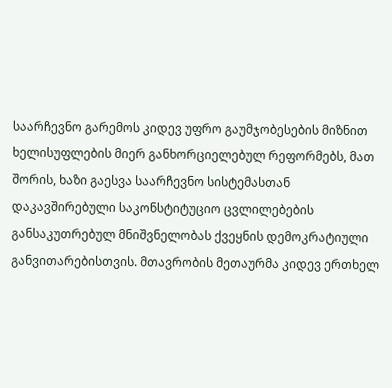საარჩევნო გარემოს კიდევ უფრო გაუმჯობესების მიზნით ხელისუფლების მიერ განხორციელებულ რეფორმებს, მათ შორის, ხაზი გაესვა საარჩევნო სისტემასთან დაკავშირებული საკონსტიტუციო ცვლილებების განსაკუთრებულ მნიშვნელობას ქვეყნის დემოკრატიული განვითარებისთვის. მთავრობის მეთაურმა კიდევ ერთხელ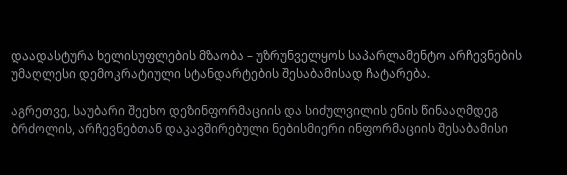დაადასტურა ხელისუფლების მზაობა – უზრუნველყოს საპარლამენტო არჩევნების უმაღლესი დემოკრატიული სტანდარტების შესაბამისად ჩატარება.

აგრეთვე, საუბარი შეეხო დეზინფორმაციის და სიძულვილის ენის წინააღმდეგ ბრძოლის, არჩევნებთან დაკავშირებული ნებისმიერი ინფორმაციის შესაბამისი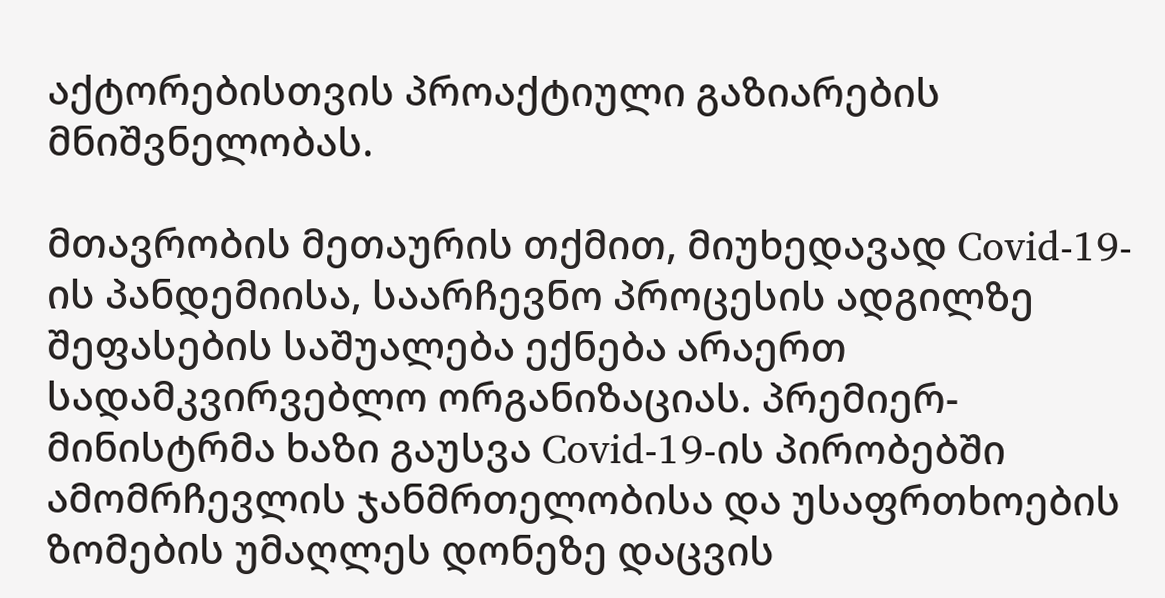აქტორებისთვის პროაქტიული გაზიარების მნიშვნელობას.

მთავრობის მეთაურის თქმით, მიუხედავად Covid-19-ის პანდემიისა, საარჩევნო პროცესის ადგილზე შეფასების საშუალება ექნება არაერთ სადამკვირვებლო ორგანიზაციას. პრემიერ-მინისტრმა ხაზი გაუსვა Covid-19-ის პირობებში ამომრჩევლის ჯანმრთელობისა და უსაფრთხოების ზომების უმაღლეს დონეზე დაცვის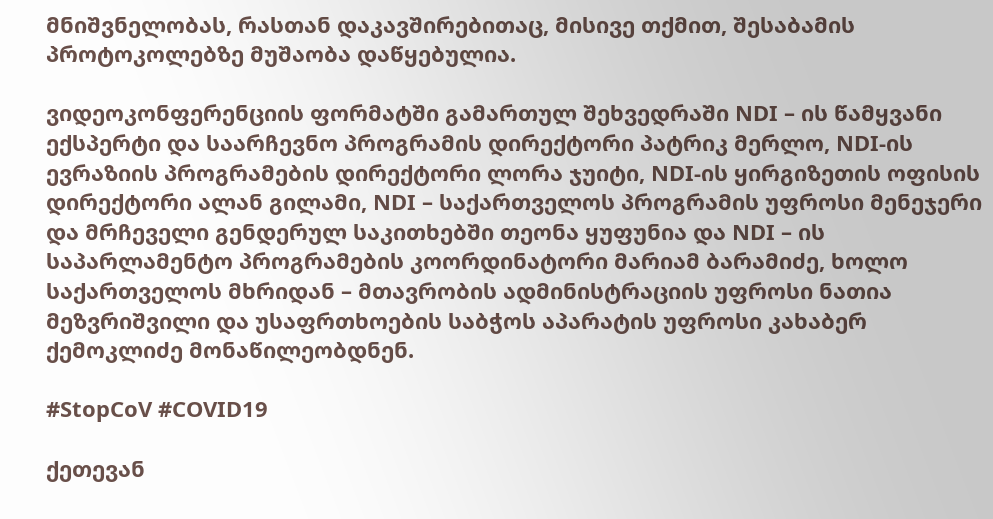მნიშვნელობას, რასთან დაკავშირებითაც, მისივე თქმით, შესაბამის პროტოკოლებზე მუშაობა დაწყებულია.

ვიდეოკონფერენციის ფორმატში გამართულ შეხვედრაში NDI – ის წამყვანი ექსპერტი და საარჩევნო პროგრამის დირექტორი პატრიკ მერლო, NDI-ის ევრაზიის პროგრამების დირექტორი ლორა ჯუიტი, NDI-ის ყირგიზეთის ოფისის დირექტორი ალან გილამი, NDI – საქართველოს პროგრამის უფროსი მენეჯერი და მრჩეველი გენდერულ საკითხებში თეონა ყუფუნია და NDI – ის საპარლამენტო პროგრამების კოორდინატორი მარიამ ბარამიძე, ხოლო საქართველოს მხრიდან – მთავრობის ადმინისტრაციის უფროსი ნათია მეზვრიშვილი და უსაფრთხოების საბჭოს აპარატის უფროსი კახაბერ ქემოკლიძე მონაწილეობდნენ.

#StopCoV #COVID19

ქეთევან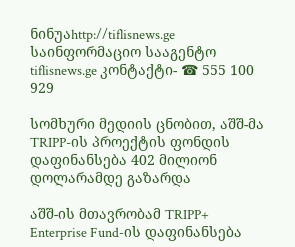ნინუაhttp://tiflisnews.ge
საინფორმაციო სააგენტო tiflisnews.ge კონტაქტი- ☎ 555 100 929

სომხური მედიის ცნობით, აშშ-მა TRIPP-ის პროექტის ფონდის დაფინანსება 402 მილიონ დოლარამდე გაზარდა

აშშ-ის მთავრობამ TRIPP+ Enterprise Fund-ის დაფინანსება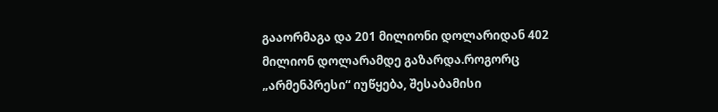გააორმაგა და 201 მილიონი დოლარიდან 402 მილიონ დოლარამდე გაზარდა.როგორც „არმენპრესი“ იუწყება, შესაბამისი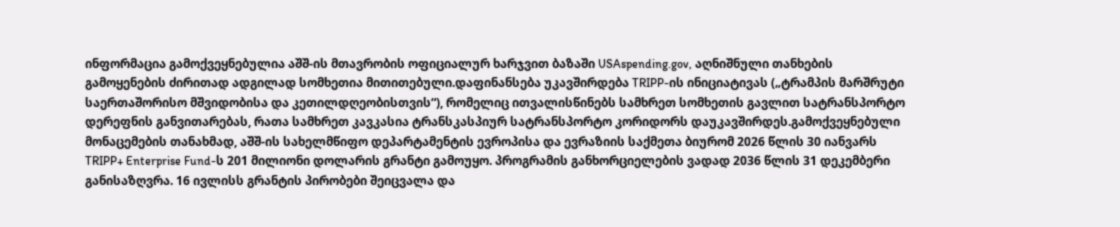ინფორმაცია გამოქვეყნებულია აშშ-ის მთავრობის ოფიციალურ ხარჯვით ბაზაში USAspending.gov, აღნიშნული თანხების გამოყენების ძირითად ადგილად სომხეთია მითითებული.დაფინანსება უკავშირდება TRIPP-ის ინიციატივას („ტრამპის მარშრუტი საერთაშორისო მშვიდობისა და კეთილდღეობისთვის“), რომელიც ითვალისწინებს სამხრეთ სომხეთის გავლით სატრანსპორტო დერეფნის განვითარებას, რათა სამხრეთ კავკასია ტრანსკასპიურ სატრანსპორტო კორიდორს დაუკავშირდეს.გამოქვეყნებული მონაცემების თანახმად, აშშ-ის სახელმწიფო დეპარტამენტის ევროპისა და ევრაზიის საქმეთა ბიურომ 2026 წლის 30 იანვარს TRIPP+ Enterprise Fund-ს 201 მილიონი დოლარის გრანტი გამოუყო. პროგრამის განხორციელების ვადად 2036 წლის 31 დეკემბერი განისაზღვრა. 16 ივლისს გრანტის პირობები შეიცვალა და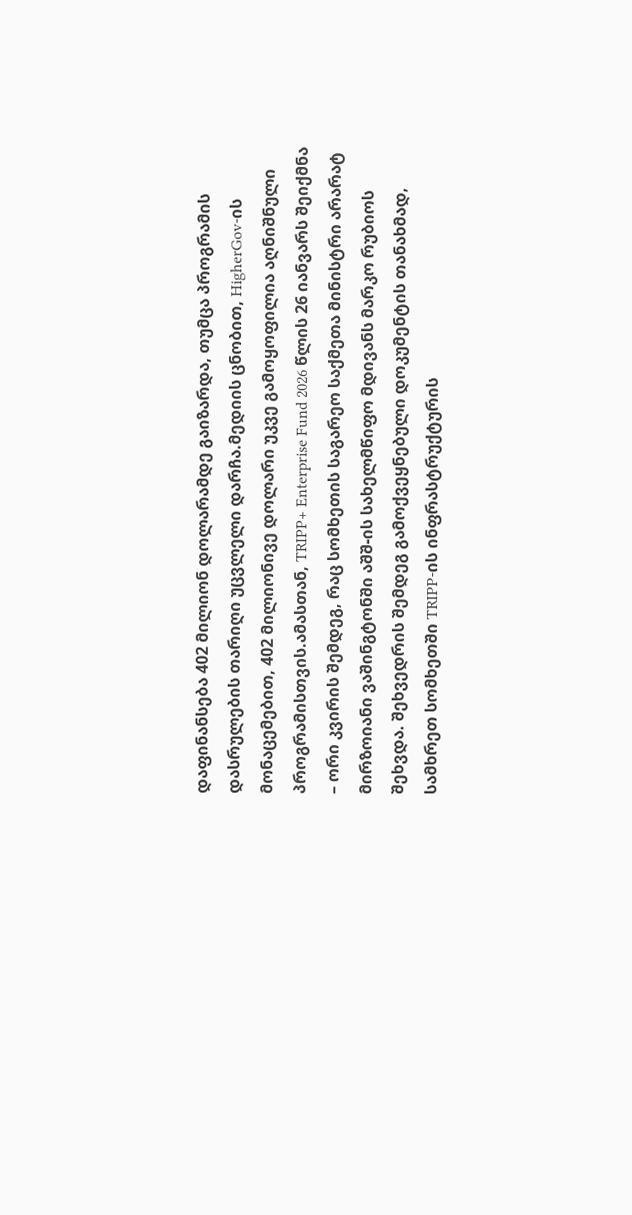დაფინანსება 402 მილიონ დოლარამდე გაიზარდა, თუმცა პროგრამის დასრულების თარიღი უცვლელი დარჩა.მედიის ცნობით, HigherGov-ის მონაცემებით, 402 მილიონივე დოლარი უკვე გამოყოფილია აღნიშნული პროგრამისთვის.ამასთან, TRIPP+ Enterprise Fund 2026 წლის 26 იანვარს შეიქმნა – ორი კვირის შემდეგ, რაც სომხეთის საგარეო საქმეთა მინისტრი არარატ მირზოიანი ვაშინგტონში აშშ-ის სახელმწიფო მდივანს მარკო რუბიოს შეხვდა. შეხვედრის შემდეგ გამოქვეყნებული დოკუმენტის თანახმად, სამხრეთ სომხეთში TRIPP-ის ინფრასტრუქტურის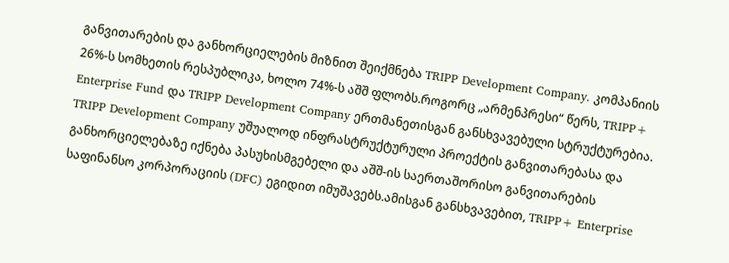განვითარების და განხორციელების მიზნით შეიქმნება TRIPP Development Company. კომპანიის 26%-ს სომხეთის რესპუბლიკა, ხოლო 74%-ს აშშ ფლობს.როგორც „არმენპრესი“ წერს, TRIPP+ Enterprise Fund და TRIPP Development Company ერთმანეთისგან განსხვავებული სტრუქტურებია. TRIPP Development Company უშუალოდ ინფრასტრუქტურული პროექტის განვითარებასა და განხორციელებაზე იქნება პასუხისმგებელი და აშშ-ის საერთაშორისო განვითარების საფინანსო კორპორაციის (DFC) ეგიდით იმუშავებს.ამისგან განსხვავებით, TRIPP+ Enterprise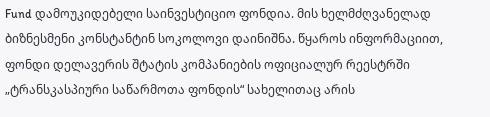Fund დამოუკიდებელი საინვესტიციო ფონდია. მის ხელმძღვანელად ბიზნესმენი კონსტანტინ სოკოლოვი დაინიშნა. წყაროს ინფორმაციით, ფონდი დელავერის შტატის კომპანიების ოფიციალურ რეესტრში „ტრანსკასპიური საწარმოთა ფონდის“ სახელითაც არის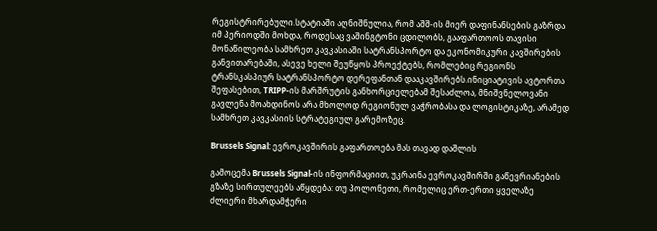რეგისტრირებული.სტატიაში აღნიშნულია, რომ აშშ-ის მიერ დაფინანსების გაზრდა იმ პერიოდში მოხდა, როდესაც ვაშინგტონი ცდილობს, გააფართოოს თავისი მონაწილეობა სამხრეთ კავკასიაში სატრანსპორტო და ეკონომიკური კავშირების განვითარებაში, ასევე ხელი შეუწყოს პროექტებს, რომლებიც რეგიონს ტრანსკასპიურ სატრანსპორტო დერეფანთან დააკავშირებს.ინიციატივის ავტორთა შეფასებით, TRIPP-ის მარშრუტის განხორციელებამ შესაძლოა, მნიშვნელოვანი გავლენა მოახდინოს არა მხოლოდ რეგიონულ ვაჭრობასა და ლოგისტიკაზე, არამედ სამხრეთ კავკასიის სტრატეგიულ გარემოზეც.

Brussels Signal: ევროკავშირის გაფართოება მას თავად დაშლის

გამოცემა Brussels Signal-ის ინფორმაციით, უკრაინა ევროკავშირში გაწევრიანების გზაზე სირთულეებს აწყდება: თუ პოლონეთი, რომელიც ერთ-ერთი ყველაზე ძლიერი მხარდამჭერი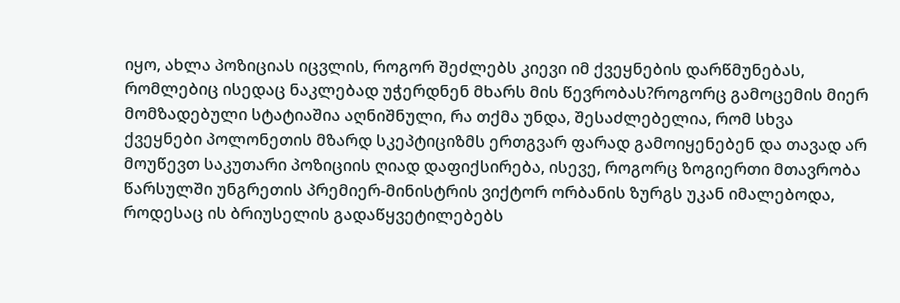იყო, ახლა პოზიციას იცვლის, როგორ შეძლებს კიევი იმ ქვეყნების დარწმუნებას, რომლებიც ისედაც ნაკლებად უჭერდნენ მხარს მის წევრობას?როგორც გამოცემის მიერ მომზადებული სტატიაშია აღნიშნული, რა თქმა უნდა, შესაძლებელია, რომ სხვა ქვეყნები პოლონეთის მზარდ სკეპტიციზმს ერთგვარ ფარად გამოიყენებენ და თავად არ მოუწევთ საკუთარი პოზიციის ღიად დაფიქსირება, ისევე, როგორც ზოგიერთი მთავრობა წარსულში უნგრეთის პრემიერ-მინისტრის ვიქტორ ორბანის ზურგს უკან იმალებოდა, როდესაც ის ბრიუსელის გადაწყვეტილებებს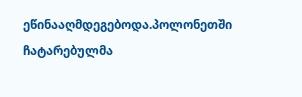ეწინააღმდეგებოდა.პოლონეთში ჩატარებულმა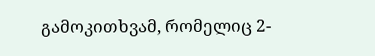გამოკითხვამ, რომელიც 2-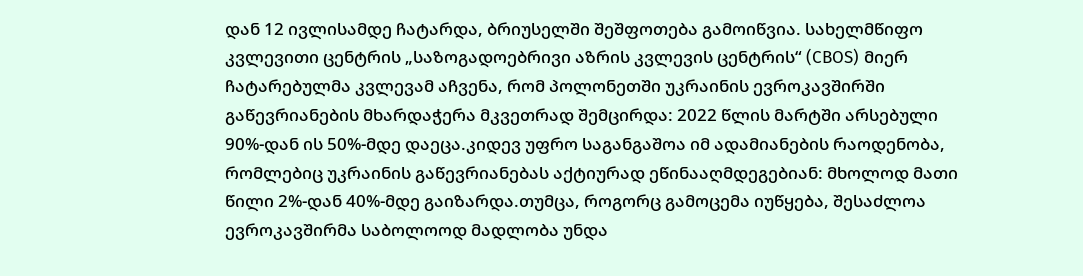დან 12 ივლისამდე ჩატარდა, ბრიუსელში შეშფოთება გამოიწვია. სახელმწიფო კვლევითი ცენტრის „საზოგადოებრივი აზრის კვლევის ცენტრის“ (CBOS) მიერ ჩატარებულმა კვლევამ აჩვენა, რომ პოლონეთში უკრაინის ევროკავშირში გაწევრიანების მხარდაჭერა მკვეთრად შემცირდა: 2022 წლის მარტში არსებული 90%-დან ის 50%-მდე დაეცა.კიდევ უფრო საგანგაშოა იმ ადამიანების რაოდენობა, რომლებიც უკრაინის გაწევრიანებას აქტიურად ეწინააღმდეგებიან: მხოლოდ მათი წილი 2%-დან 40%-მდე გაიზარდა.თუმცა, როგორც გამოცემა იუწყება, შესაძლოა ევროკავშირმა საბოლოოდ მადლობა უნდა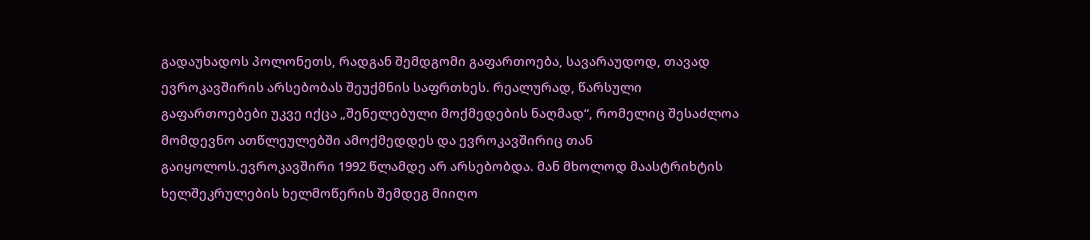გადაუხადოს პოლონეთს, რადგან შემდგომი გაფართოება, სავარაუდოდ, თავად ევროკავშირის არსებობას შეუქმნის საფრთხეს. რეალურად, წარსული გაფართოებები უკვე იქცა „შენელებული მოქმედების ნაღმად“, რომელიც შესაძლოა მომდევნო ათწლეულებში ამოქმედდეს და ევროკავშირიც თან გაიყოლოს.ევროკავშირი 1992 წლამდე არ არსებობდა. მან მხოლოდ მაასტრიხტის ხელშეკრულების ხელმოწერის შემდეგ მიიღო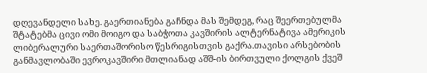დღევანდელი სახე. გაერთიანება გაჩნდა მას შემდეგ, რაც შეერთებულმა შტატებმა ცივი ომი მოიგო და საბჭოთა კავშირის ალტერნატივა ამერიკის ლიბერალური საერთაშორისო წესრიგისთვის გაქრა.თავისი არსებობის განმავლობაში ევროკავშირი მთლიანად აშშ-ის ბირთვული ქოლგის ქვეშ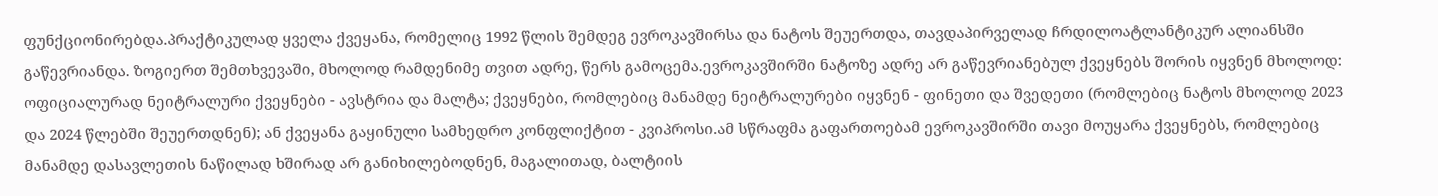ფუნქციონირებდა.პრაქტიკულად ყველა ქვეყანა, რომელიც 1992 წლის შემდეგ ევროკავშირსა და ნატოს შეუერთდა, თავდაპირველად ჩრდილოატლანტიკურ ალიანსში გაწევრიანდა. ზოგიერთ შემთხვევაში, მხოლოდ რამდენიმე თვით ადრე, წერს გამოცემა.ევროკავშირში ნატოზე ადრე არ გაწევრიანებულ ქვეყნებს შორის იყვნენ მხოლოდ: ოფიციალურად ნეიტრალური ქვეყნები - ავსტრია და მალტა; ქვეყნები, რომლებიც მანამდე ნეიტრალურები იყვნენ - ფინეთი და შვედეთი (რომლებიც ნატოს მხოლოდ 2023 და 2024 წლებში შეუერთდნენ); ან ქვეყანა გაყინული სამხედრო კონფლიქტით - კვიპროსი.ამ სწრაფმა გაფართოებამ ევროკავშირში თავი მოუყარა ქვეყნებს, რომლებიც მანამდე დასავლეთის ნაწილად ხშირად არ განიხილებოდნენ, მაგალითად, ბალტიის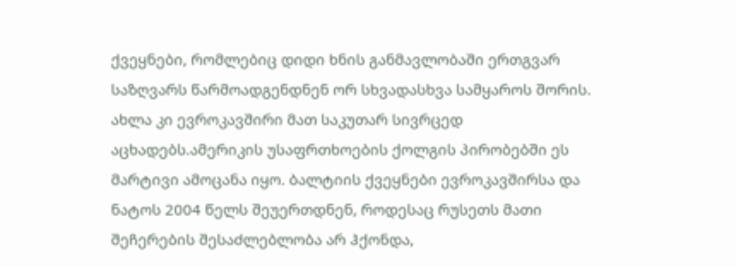ქვეყნები, რომლებიც დიდი ხნის განმავლობაში ერთგვარ საზღვარს წარმოადგენდნენ ორ სხვადასხვა სამყაროს შორის. ახლა კი ევროკავშირი მათ საკუთარ სივრცედ აცხადებს.ამერიკის უსაფრთხოების ქოლგის პირობებში ეს მარტივი ამოცანა იყო. ბალტიის ქვეყნები ევროკავშირსა და ნატოს 2004 წელს შეუერთდნენ, როდესაც რუსეთს მათი შეჩერების შესაძლებლობა არ ჰქონდა,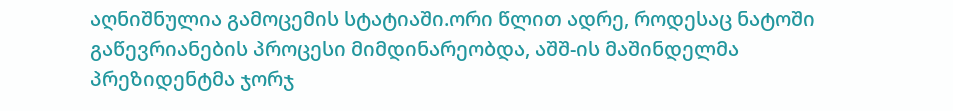აღნიშნულია გამოცემის სტატიაში.ორი წლით ადრე, როდესაც ნატოში გაწევრიანების პროცესი მიმდინარეობდა, აშშ-ის მაშინდელმა პრეზიდენტმა ჯორჯ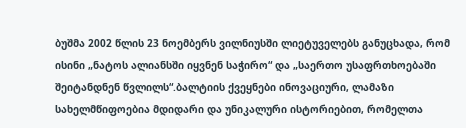ბუშმა 2002 წლის 23 ნოემბერს ვილნიუსში ლიეტუველებს განუცხადა, რომ ისინი „ნატოს ალიანსში იყვნენ საჭირო“ და „საერთო უსაფრთხოებაში შეიტანდნენ წვლილს“.ბალტიის ქვეყნები ინოვაციური, ლამაზი სახელმწიფოებია მდიდარი და უნიკალური ისტორიებით, რომელთა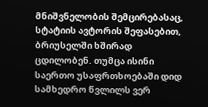მნიშვნელობის შემცირებასაც, სტატიის ავტორის შეფასებით, ბრიუსელში ხშირად ცდილობენ. თუმცა ისინი საერთო უსაფრთხოებაში დიდ სამხედრო წვლილს ვერ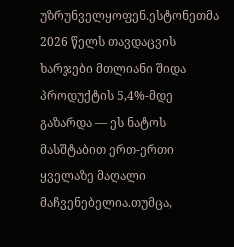უზრუნველყოფენ.ესტონეთმა 2026 წელს თავდაცვის ხარჯები მთლიანი შიდა პროდუქტის 5,4%-მდე გაზარდა — ეს ნატოს მასშტაბით ერთ-ერთი ყველაზე მაღალი მაჩვენებელია.თუმცა,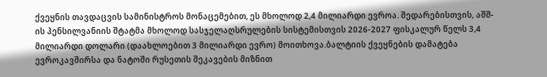ქვეყნის თავდაცვის სამინისტროს მონაცემებით, ეს მხოლოდ 2,4 მილიარდი ევროა. შედარებისთვის, აშშ-ის პენსილვანიის შტატმა მხოლოდ სასჯელაღსრულების სისტემისთვის 2026-2027 ფისკალურ წელს 3,4 მილიარდი დოლარი (დაახლოებით 3 მილიარდი ევრო) მოითხოვა.ბალტიის ქვეყნების დამატება ევროკავშირსა და ნატოში რუსეთის შეკავების მიზნით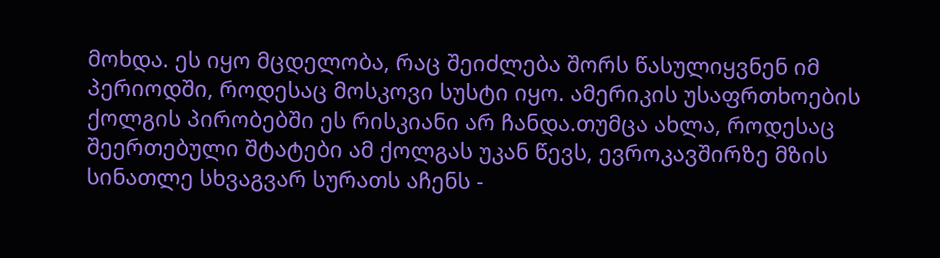მოხდა. ეს იყო მცდელობა, რაც შეიძლება შორს წასულიყვნენ იმ პერიოდში, როდესაც მოსკოვი სუსტი იყო. ამერიკის უსაფრთხოების ქოლგის პირობებში ეს რისკიანი არ ჩანდა.თუმცა ახლა, როდესაც შეერთებული შტატები ამ ქოლგას უკან წევს, ევროკავშირზე მზის სინათლე სხვაგვარ სურათს აჩენს -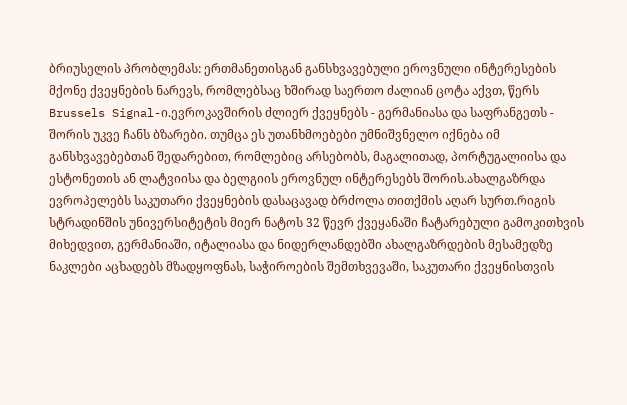ბრიუსელის პრობლემას: ერთმანეთისგან განსხვავებული ეროვნული ინტერესების მქონე ქვეყნების ნარევს, რომლებსაც ხშირად საერთო ძალიან ცოტა აქვთ, წერს Brussels Signal-ი.ევროკავშირის ძლიერ ქვეყნებს - გერმანიასა და საფრანგეთს - შორის უკვე ჩანს ბზარები. თუმცა ეს უთანხმოებები უმნიშვნელო იქნება იმ განსხვავებებთან შედარებით, რომლებიც არსებობს, მაგალითად, პორტუგალიისა და ესტონეთის ან ლატვიისა და ბელგიის ეროვნულ ინტერესებს შორის.ახალგაზრდა ევროპელებს საკუთარი ქვეყნების დასაცავად ბრძოლა თითქმის აღარ სურთ.რიგის სტრადინშის უნივერსიტეტის მიერ ნატოს 32 წევრ ქვეყანაში ჩატარებული გამოკითხვის მიხედვით, გერმანიაში, იტალიასა და ნიდერლანდებში ახალგაზრდების მესამედზე ნაკლები აცხადებს მზადყოფნას, საჭიროების შემთხვევაში, საკუთარი ქვეყნისთვის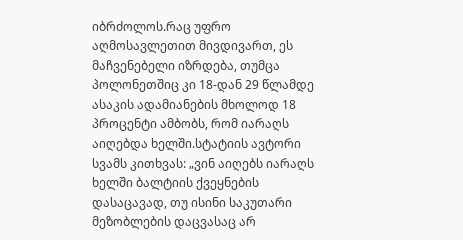იბრძოლოს.რაც უფრო აღმოსავლეთით მივდივართ, ეს მაჩვენებელი იზრდება, თუმცა პოლონეთშიც კი 18-დან 29 წლამდე ასაკის ადამიანების მხოლოდ 18 პროცენტი ამბობს, რომ იარაღს აიღებდა ხელში.სტატიის ავტორი სვამს კითხვას: „ვინ აიღებს იარაღს ხელში ბალტიის ქვეყნების დასაცავად, თუ ისინი საკუთარი მეზობლების დაცვასაც არ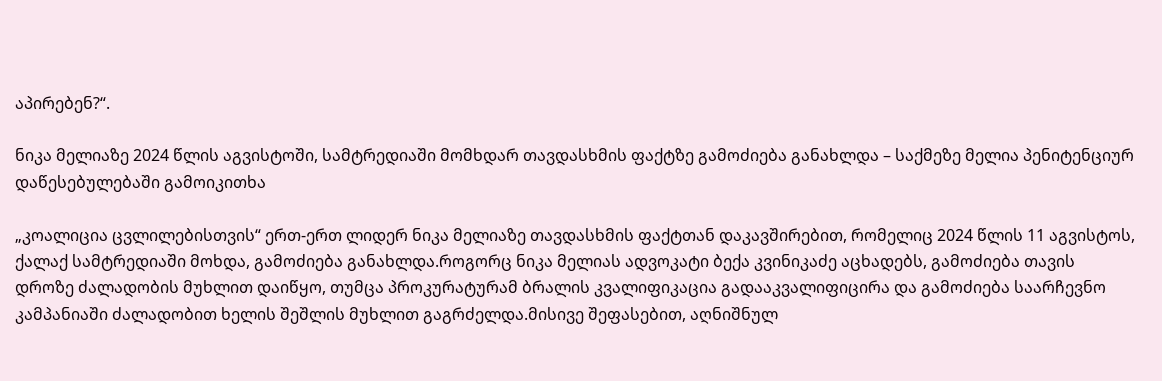აპირებენ?“.

ნიკა მელიაზე 2024 წლის აგვისტოში, სამტრედიაში მომხდარ თავდასხმის ფაქტზე გამოძიება განახლდა – საქმეზე მელია პენიტენციურ დაწესებულებაში გამოიკითხა

„კოალიცია ცვლილებისთვის“ ერთ-ერთ ლიდერ ნიკა მელიაზე თავდასხმის ფაქტთან დაკავშირებით, რომელიც 2024 წლის 11 აგვისტოს, ქალაქ სამტრედიაში მოხდა, გამოძიება განახლდა.როგორც ნიკა მელიას ადვოკატი ბექა კვინიკაძე აცხადებს, გამოძიება თავის დროზე ძალადობის მუხლით დაიწყო, თუმცა პროკურატურამ ბრალის კვალიფიკაცია გადააკვალიფიცირა და გამოძიება საარჩევნო კამპანიაში ძალადობით ხელის შეშლის მუხლით გაგრძელდა.მისივე შეფასებით, აღნიშნულ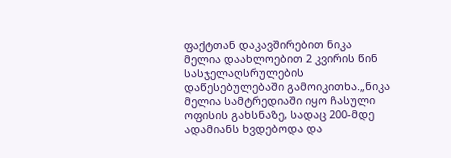ფაქტთან დაკავშირებით ნიკა მელია დაახლოებით 2 კვირის წინ სასჯელაღსრულების დაწესებულებაში გამოიკითხა.„ნიკა მელია სამტრედიაში იყო ჩასული ოფისის გახსნაზე, სადაც 200-მდე ადამიანს ხვდებოდა და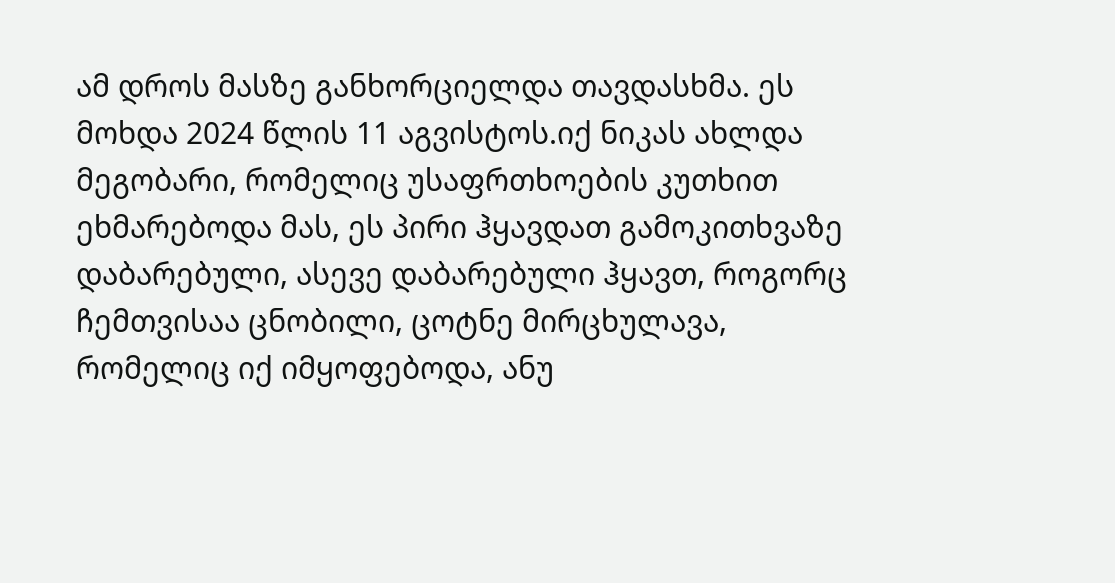ამ დროს მასზე განხორციელდა თავდასხმა. ეს მოხდა 2024 წლის 11 აგვისტოს.იქ ნიკას ახლდა მეგობარი, რომელიც უსაფრთხოების კუთხით ეხმარებოდა მას, ეს პირი ჰყავდათ გამოკითხვაზე დაბარებული, ასევე დაბარებული ჰყავთ, როგორც ჩემთვისაა ცნობილი, ცოტნე მირცხულავა, რომელიც იქ იმყოფებოდა, ანუ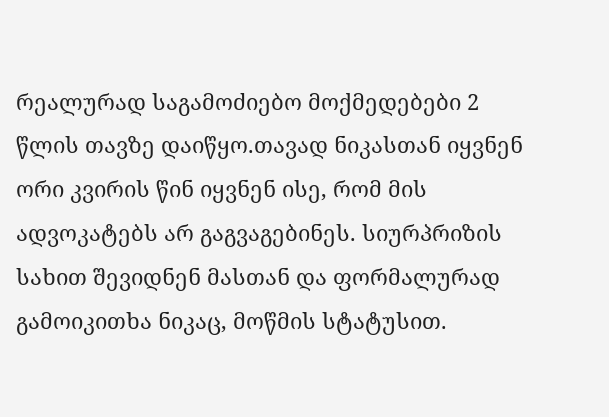რეალურად საგამოძიებო მოქმედებები 2 წლის თავზე დაიწყო.თავად ნიკასთან იყვნენ ორი კვირის წინ იყვნენ ისე, რომ მის ადვოკატებს არ გაგვაგებინეს. სიურპრიზის სახით შევიდნენ მასთან და ფორმალურად გამოიკითხა ნიკაც, მოწმის სტატუსით.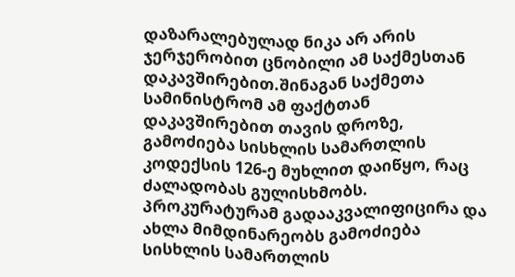დაზარალებულად ნიკა არ არის ჯერჯერობით ცნობილი ამ საქმესთან დაკავშირებით.შინაგან საქმეთა სამინისტრომ ამ ფაქტთან დაკავშირებით თავის დროზე, გამოძიება სისხლის სამართლის კოდექსის 126-ე მუხლით დაიწყო, რაც ძალადობას გულისხმობს. პროკურატურამ გადააკვალიფიცირა და ახლა მიმდინარეობს გამოძიება სისხლის სამართლის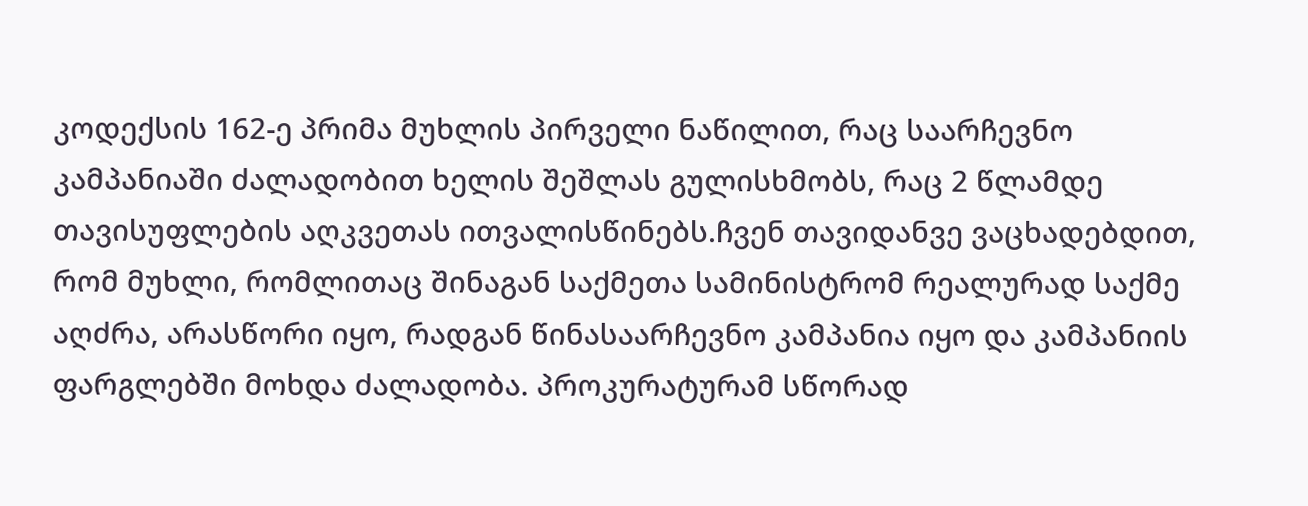კოდექსის 162-ე პრიმა მუხლის პირველი ნაწილით, რაც საარჩევნო კამპანიაში ძალადობით ხელის შეშლას გულისხმობს, რაც 2 წლამდე თავისუფლების აღკვეთას ითვალისწინებს.ჩვენ თავიდანვე ვაცხადებდით, რომ მუხლი, რომლითაც შინაგან საქმეთა სამინისტრომ რეალურად საქმე აღძრა, არასწორი იყო, რადგან წინასაარჩევნო კამპანია იყო და კამპანიის ფარგლებში მოხდა ძალადობა. პროკურატურამ სწორად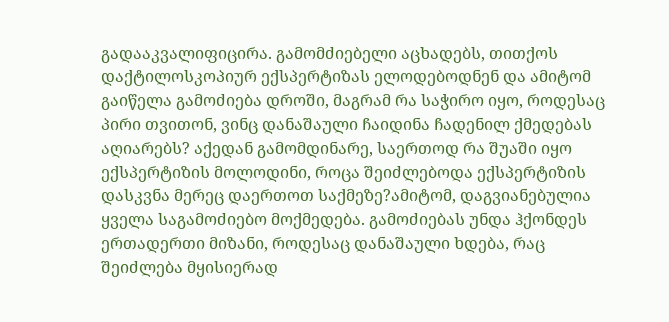გადააკვალიფიცირა. გამომძიებელი აცხადებს, თითქოს დაქტილოსკოპიურ ექსპერტიზას ელოდებოდნენ და ამიტომ გაიწელა გამოძიება დროში, მაგრამ რა საჭირო იყო, როდესაც პირი თვითონ, ვინც დანაშაული ჩაიდინა ჩადენილ ქმედებას აღიარებს? აქედან გამომდინარე, საერთოდ რა შუაში იყო ექსპერტიზის მოლოდინი, როცა შეიძლებოდა ექსპერტიზის დასკვნა მერეც დაერთოთ საქმეზე?ამიტომ, დაგვიანებულია ყველა საგამოძიებო მოქმედება. გამოძიებას უნდა ჰქონდეს ერთადერთი მიზანი, როდესაც დანაშაული ხდება, რაც შეიძლება მყისიერად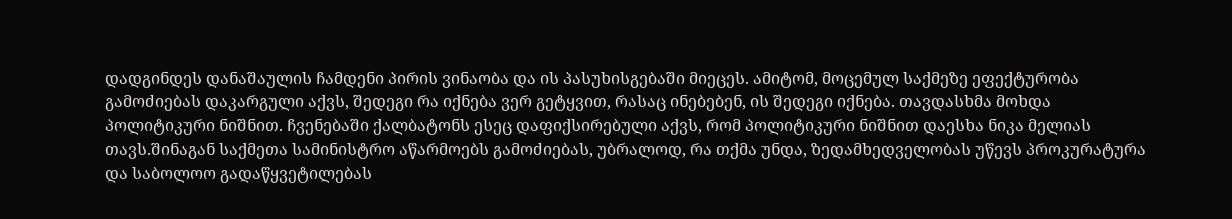დადგინდეს დანაშაულის ჩამდენი პირის ვინაობა და ის პასუხისგებაში მიეცეს. ამიტომ, მოცემულ საქმეზე ეფექტურობა გამოძიებას დაკარგული აქვს, შედეგი რა იქნება ვერ გეტყვით, რასაც ინებებენ, ის შედეგი იქნება. თავდასხმა მოხდა პოლიტიკური ნიშნით. ჩვენებაში ქალბატონს ესეც დაფიქსირებული აქვს, რომ პოლიტიკური ნიშნით დაესხა ნიკა მელიას თავს.შინაგან საქმეთა სამინისტრო აწარმოებს გამოძიებას, უბრალოდ, რა თქმა უნდა, ზედამხედველობას უწევს პროკურატურა და საბოლოო გადაწყვეტილებას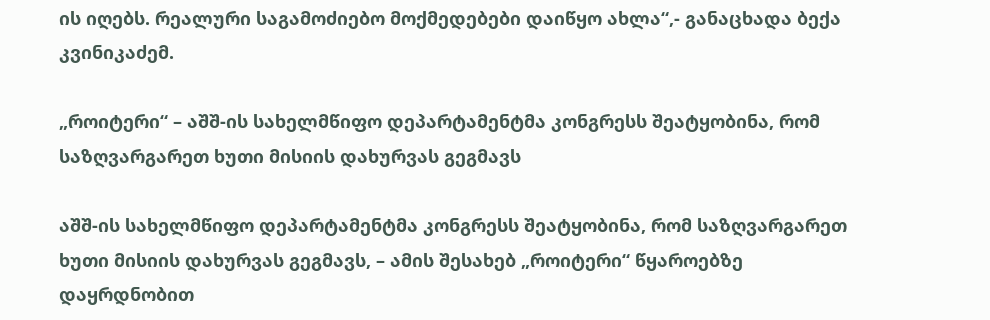ის იღებს. რეალური საგამოძიებო მოქმედებები დაიწყო ახლა“,- განაცხადა ბექა კვინიკაძემ.

„როიტერი“ – აშშ-ის სახელმწიფო დეპარტამენტმა კონგრესს შეატყობინა, რომ საზღვარგარეთ ხუთი მისიის დახურვას გეგმავს

აშშ-ის სახელმწიფო დეპარტამენტმა კონგრესს შეატყობინა, რომ საზღვარგარეთ ხუთი მისიის დახურვას გეგმავს, – ამის შესახებ „როიტერი“ წყაროებზე დაყრდნობით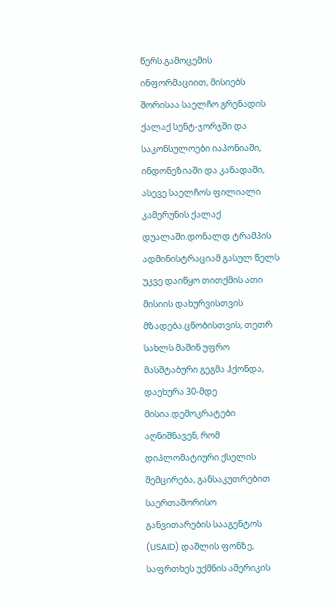წერს.გამოცემის ინფორმაციით, მისიებს შორისაა საელჩო გრენადის ქალაქ სენტ-ჯორჯში და საკონსულოები იაპონიაში, ინდონეზიაში და კანადაში, ასევე საელჩოს ფილიალი კამერუნის ქალაქ დუალაში.დონალდ ტრამპის ადმინისტრაციამ გასულ წელს უკვე დაიწყო თითქმის ათი მისიის დახურვისთვის მზადება.ცნობისთვის, თეთრ სახლს მაშინ უფრო მასშტაბური გეგმა ჰქონდა, დაეხურა 30-მდე მისია.დემოკრატები აღნიშნავენ, რომ დიპლომატიური ქსელის შემცირება, განსაკუთრებით საერთაშორისო განვითარების სააგენტოს (USAID) დაშლის ფონზე, საფრთხეს უქმნის ამერიკის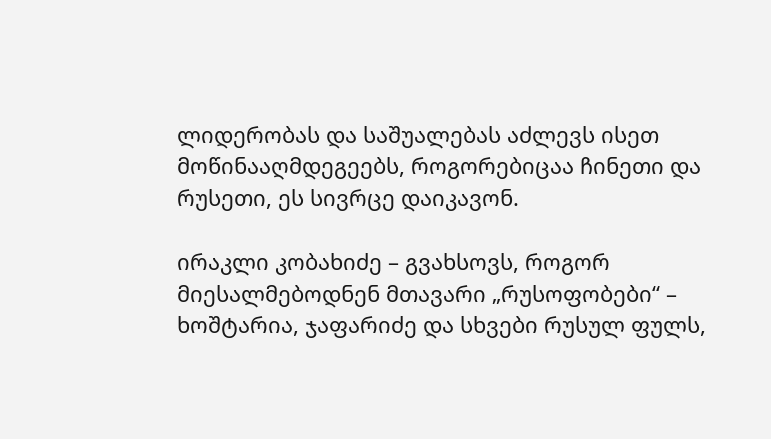ლიდერობას და საშუალებას აძლევს ისეთ მოწინააღმდეგეებს, როგორებიცაა ჩინეთი და რუსეთი, ეს სივრცე დაიკავონ.

ირაკლი კობახიძე – გვახსოვს, როგორ მიესალმებოდნენ მთავარი „რუსოფობები“ – ხოშტარია, ჯაფარიძე და სხვები რუსულ ფულს,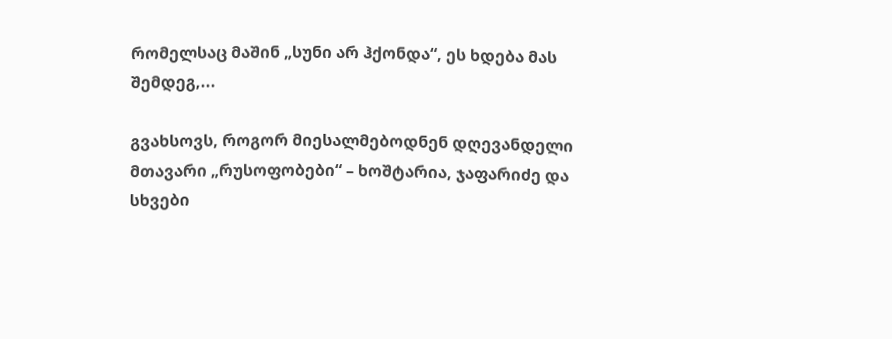რომელსაც მაშინ „სუნი არ ჰქონდა“, ეს ხდება მას შემდეგ,...

გვახსოვს, როგორ მიესალმებოდნენ დღევანდელი მთავარი „რუსოფობები“ – ხოშტარია, ჯაფარიძე და სხვები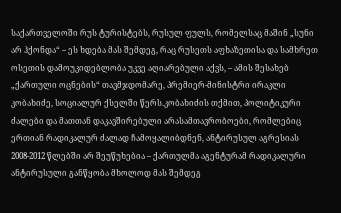საქართველოში რუს ტურისტებს, რუსულ ფულს, რომელსაც მაშინ „სუნი არ ჰქონდა“ – ეს ხდება მას შემდეგ, რაც რუსეთს აფხაზეთისა და სამხრეთ ოსეთის დამოუკიდებლობა უკვე აღიარებული აქვს, – ამის შესახებ „ქართული ოცნების“ თავმჯდომარე, პრემიერ-მინისტრი ირაკლი კობახიძე, სოციალურ ქსელში წერს.კობახიძის თქმით, პოლიტიკური ძალები და მათთან დაკავშირებული არასამთავრობოები, რომლებიც ერთიან რადიკალურ ძალად ჩამოყალიბდნენ, ანტირუსულ აგრესიას 2008-2012 წლებში არ შეუწუხებია – ქართულმა აგენტურამ რადიკალური ანტირუსული განწყობა მხოლოდ მას შემდეგ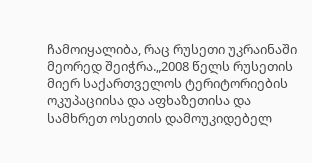ჩამოიყალიბა, რაც რუსეთი უკრაინაში მეორედ შეიჭრა.„2008 წელს რუსეთის მიერ საქართველოს ტერიტორიების ოკუპაციისა და აფხაზეთისა და სამხრეთ ოსეთის დამოუკიდებელ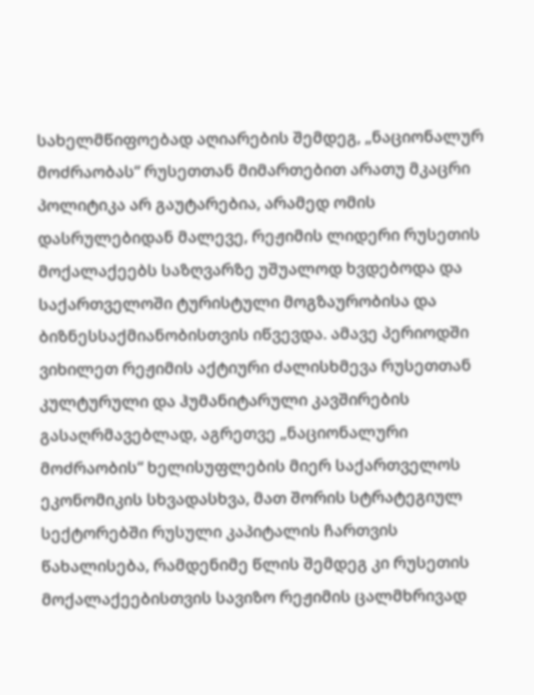სახელმწიფოებად აღიარების შემდეგ, „ნაციონალურ მოძრაობას“ რუსეთთან მიმართებით არათუ მკაცრი პოლიტიკა არ გაუტარებია, არამედ ომის დასრულებიდან მალევე, რეჟიმის ლიდერი რუსეთის მოქალაქეებს საზღვარზე უშუალოდ ხვდებოდა და საქართველოში ტურისტული მოგზაურობისა და ბიზნესსაქმიანობისთვის იწვევდა. ამავე პერიოდში ვიხილეთ რეჟიმის აქტიური ძალისხმევა რუსეთთან კულტურული და ჰუმანიტარული კავშირების გასაღრმავებლად, აგრეთვე „ნაციონალური მოძრაობის“ ხელისუფლების მიერ საქართველოს ეკონომიკის სხვადასხვა, მათ შორის სტრატეგიულ სექტორებში რუსული კაპიტალის ჩართვის წახალისება, რამდენიმე წლის შემდეგ კი რუსეთის მოქალაქეებისთვის სავიზო რეჟიმის ცალმხრივად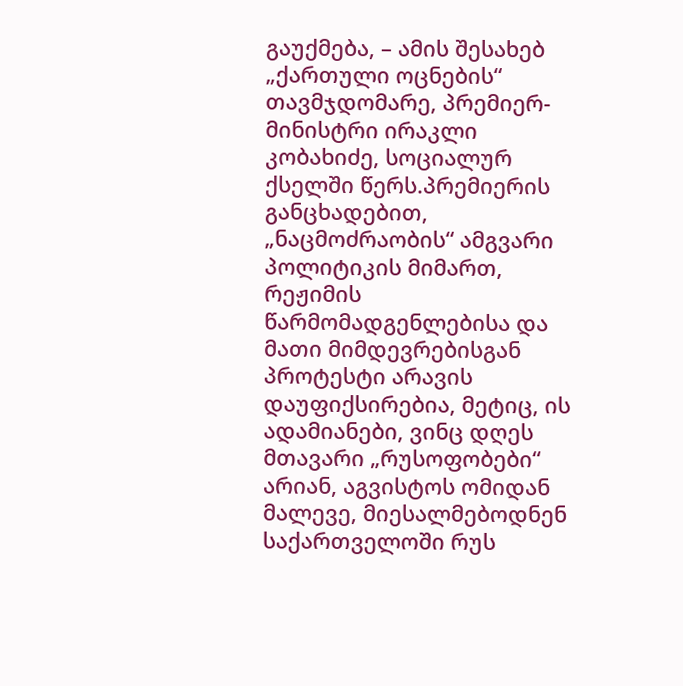გაუქმება, – ამის შესახებ „ქართული ოცნების“ თავმჯდომარე, პრემიერ-მინისტრი ირაკლი კობახიძე, სოციალურ ქსელში წერს.პრემიერის განცხადებით, „ნაცმოძრაობის“ ამგვარი პოლიტიკის მიმართ, რეჟიმის წარმომადგენლებისა და მათი მიმდევრებისგან პროტესტი არავის დაუფიქსირებია, მეტიც, ის ადამიანები, ვინც დღეს მთავარი „რუსოფობები“ არიან, აგვისტოს ომიდან მალევე, მიესალმებოდნენ საქართველოში რუს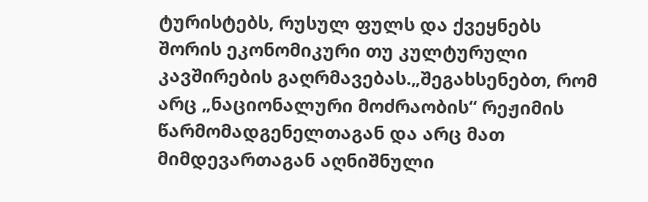ტურისტებს, რუსულ ფულს და ქვეყნებს შორის ეკონომიკური თუ კულტურული კავშირების გაღრმავებას.„შეგახსენებთ, რომ არც „ნაციონალური მოძრაობის“ რეჟიმის წარმომადგენელთაგან და არც მათ მიმდევართაგან აღნიშნული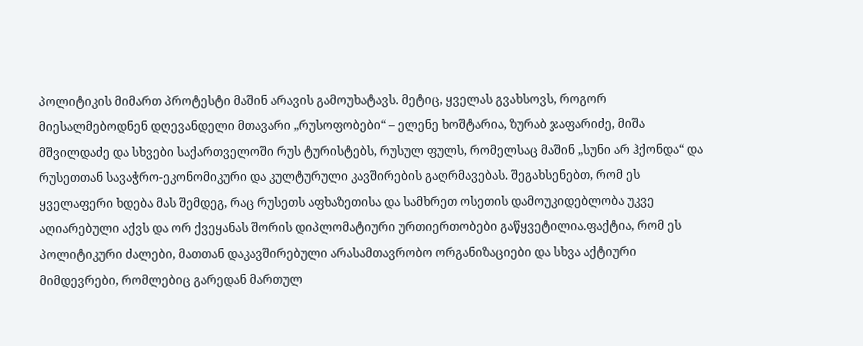პოლიტიკის მიმართ პროტესტი მაშინ არავის გამოუხატავს. მეტიც, ყველას გვახსოვს, როგორ მიესალმებოდნენ დღევანდელი მთავარი „რუსოფობები“ – ელენე ხოშტარია, ზურაბ ჯაფარიძე, მიშა მშვილდაძე და სხვები საქართველოში რუს ტურისტებს, რუსულ ფულს, რომელსაც მაშინ „სუნი არ ჰქონდა“ და რუსეთთან სავაჭრო-ეკონომიკური და კულტურული კავშირების გაღრმავებას. შეგახსენებთ, რომ ეს ყველაფერი ხდება მას შემდეგ, რაც რუსეთს აფხაზეთისა და სამხრეთ ოსეთის დამოუკიდებლობა უკვე აღიარებული აქვს და ორ ქვეყანას შორის დიპლომატიური ურთიერთობები გაწყვეტილია.ფაქტია, რომ ეს პოლიტიკური ძალები, მათთან დაკავშირებული არასამთავრობო ორგანიზაციები და სხვა აქტიური მიმდევრები, რომლებიც გარედან მართულ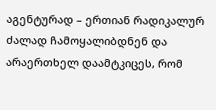აგენტურად – ერთიან რადიკალურ ძალად ჩამოყალიბდნენ და არაერთხელ დაამტკიცეს, რომ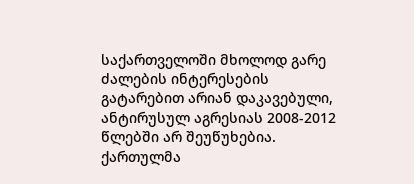საქართველოში მხოლოდ გარე ძალების ინტერესების გატარებით არიან დაკავებული, ანტირუსულ აგრესიას 2008-2012 წლებში არ შეუწუხებია. ქართულმა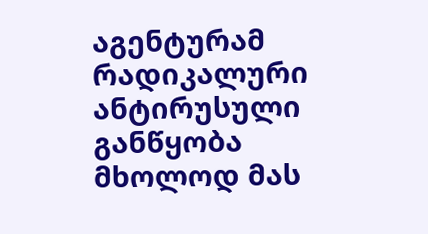აგენტურამ რადიკალური ანტირუსული განწყობა მხოლოდ მას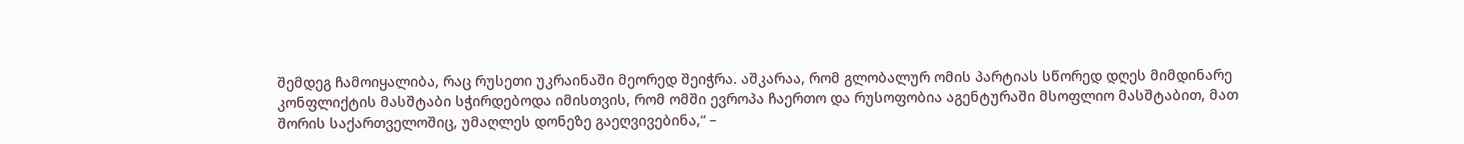შემდეგ ჩამოიყალიბა, რაც რუსეთი უკრაინაში მეორედ შეიჭრა. აშკარაა, რომ გლობალურ ომის პარტიას სწორედ დღეს მიმდინარე კონფლიქტის მასშტაბი სჭირდებოდა იმისთვის, რომ ომში ევროპა ჩაერთო და რუსოფობია აგენტურაში მსოფლიო მასშტაბით, მათ შორის საქართველოშიც, უმაღლეს დონეზე გაეღვივებინა,“ –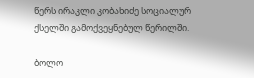წერს ირაკლი კობახიძე სოციალურ ქსელში გამოქვეყნებულ წერილში.

ბოლო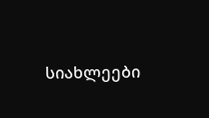სიახლეები